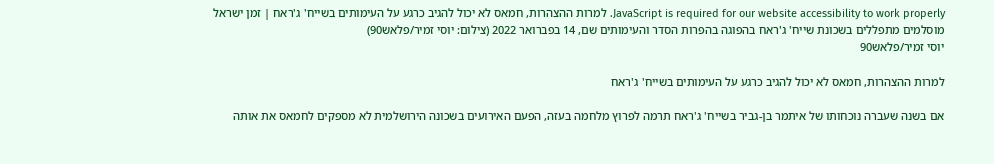JavaScript is required for our website accessibility to work properly. למרות ההצהרות, חמאס לא יכול להגיב כרגע על העימותים בשייח' ג'ראח | זמן ישראל
מוסלמים מתפללים בשכונת שייח' ג'ראח בהפוגה בהפרות הסדר והעימותים שם, 14 בפברואר 2022 (צילום: יוסי זמיר/פלאש90)
יוסי זמיר/פלאש90

למרות ההצהרות, חמאס לא יכול להגיב כרגע על העימותים בשייח' ג'ראח

אם בשנה שעברה נוכחותו של איתמר בן-גביר בשייח' ג'ראח תרמה לפרוץ מלחמה בעזה, הפעם האירועים בשכונה הירושלמית לא מספקים לחמאס את אותה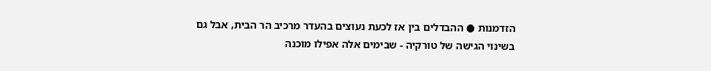הזדמנות ● ההבדלים בין אז לכעת נעוצים בהעדר מרכיב הר הבית, אבל גם בשינוי הגישה של טורקיה - שבימים אלה אפילו מוכנה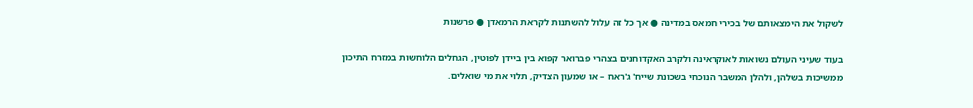לשקול את הימצאותם של בכירי חמאס במדינה ● אך כל זה עלול להשתנות לקראת הרמאדן ● פרשנות

בעוד שעיני העולם נשואות לאוקראינה ולקרב האקדוחנים בצהרי פברואר קפוא בין ביידן לפוטין, הגחלים הלוחשות במזרח התיכון ממשיכות בשלהן, ולהלן המשבר הנוכחי בשכונת שייח' ג'ראח – או שמעון הצדיק, תלוי את מי שואלים.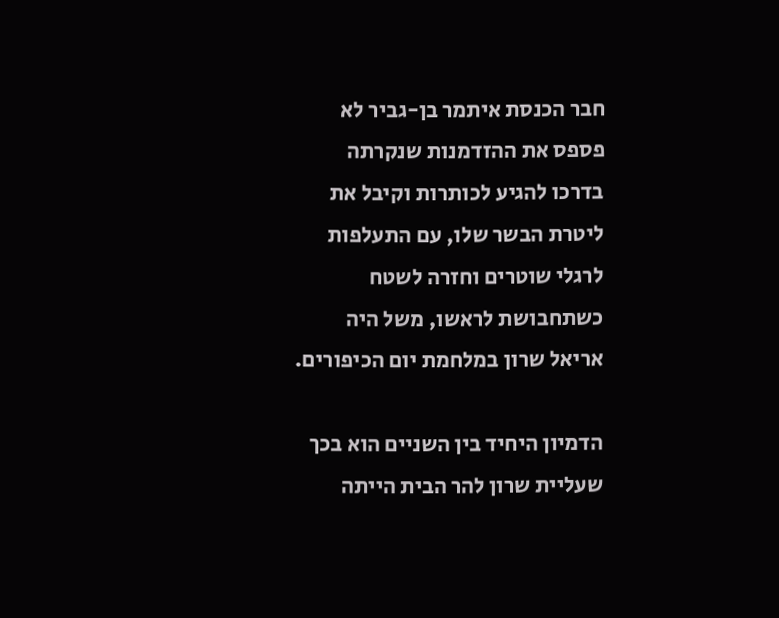חבר הכנסת איתמר בן-גביר לא פספס את ההזדמנות שנקרתה בדרכו להגיע לכותרות וקיבל את ליטרת הבשר שלו, עם התעלפות לרגלי שוטרים וחזרה לשטח כשתחבושת לראשו, משל היה אריאל שרון במלחמת יום הכיפורים.

הדמיון היחיד בין השניים הוא בכך שעליית שרון להר הבית הייתה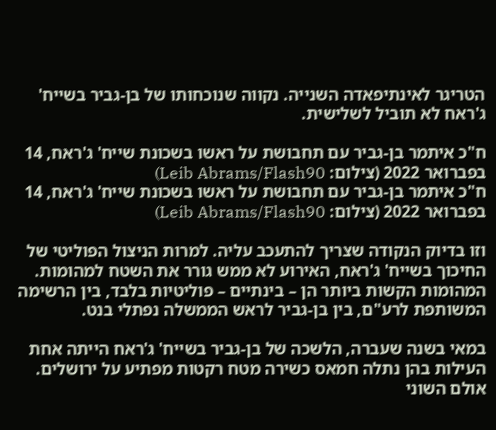הטריגר לאינתיפאדה השנייה. נקווה שנוכחותו של בן-גביר בשייח' ג'ראח לא תוביל לשלישית.

ח"כ איתמר בן-גביר עם תחבושת על ראשו בשכונת שייח' ג'ראח, 14 בפברואר 2022 (צילום: Leib Abrams/Flash90)
ח"כ איתמר בן-גביר עם תחבושת על ראשו בשכונת שייח' ג'ראח, 14 בפברואר 2022 (צילום: Leib Abrams/Flash90)

וזו בדיוק הנקודה שצריך להתעכב עליה. למרות הניצול הפוליטי של החיכוך בשייח' ג'ראח, האירוע לא ממש גורר את השטח למהומות. המהומות הקשות ביותר הן – בינתיים – פוליטיות בלבד, בין הרשימה המשותפת לרע"ם, בין בן-גביר לראש הממשלה נפתלי בנט.

במאי בשנה שעברה, הלשכה של בן-גביר בשייח' ג'ראח הייתה אחת העילות בהן נתלה חמאס כשירה מטח רקטות מפתיע על ירושלים. אולם השוני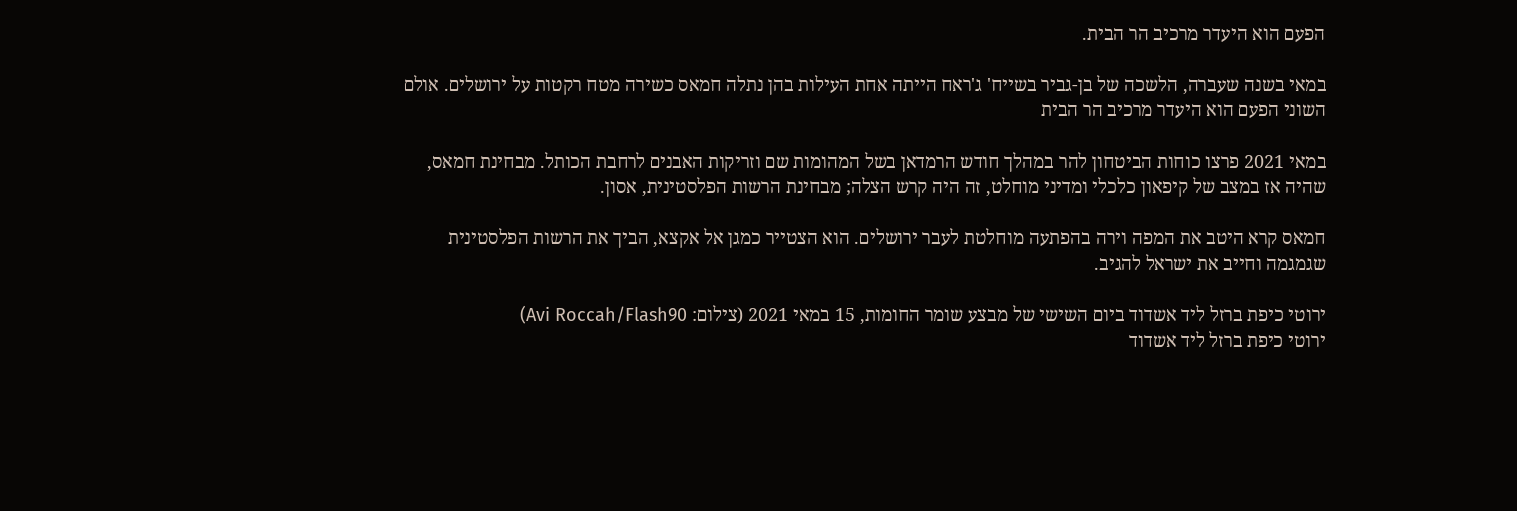הפעם הוא היעדר מרכיב הר הבית.

במאי בשנה שעברה, הלשכה של בן-גביר בשייח' ג'ראח הייתה אחת העילות בהן נתלה חמאס כשירה מטח רקטות על ירושלים. אולם השוני הפעם הוא היעדר מרכיב הר הבית

במאי 2021 פרצו כוחות הביטחון להר במהלך חודש הרמדאן בשל המהומות שם וזריקות האבנים לרחבת הכותל. מבחינת חמאס, שהיה אז במצב של קיפאון כלכלי ומדיני מוחלט, זה היה קרש הצלה; מבחינת הרשות הפלסטינית, אסון.

חמאס קרא היטב את המפה וירה בהפתעה מוחלטת לעבר ירושלים. הוא הצטייר כמגן אל אקצא, הביך את הרשות הפלסטינית שגמגמה וחייב את ישראל להגיב.

ירוטי כיפת ברזל ליד אשדוד ביום השישי של מבצע שומר החומות, 15 במאי 2021 (צילום: Avi Roccah/Flash90)
ירוטי כיפת ברזל ליד אשדוד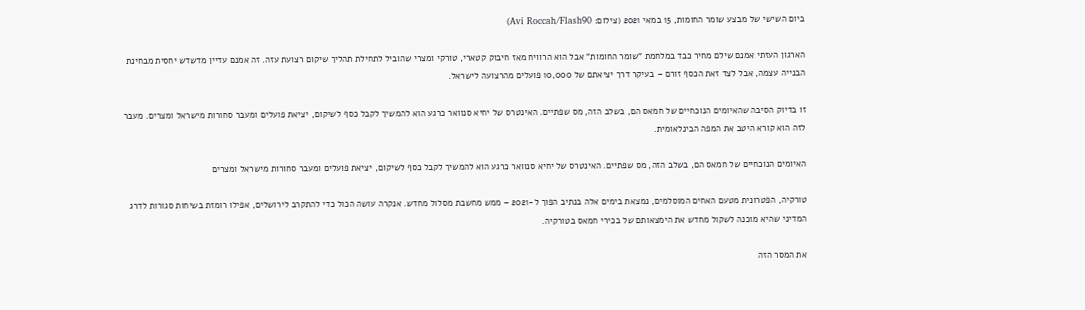ביום השישי של מבצע שומר החומות, 15 במאי 2021 (צילום: Avi Roccah/Flash90)

הארגון העזתי אמנם שילם מחיר כבד במלחמת "שומר החומות" אבל הוא הרוויח מאז חיבוק קטארי, טורקי ומצרי שהוביל לתחילת תהליך שיקום רצועת עזה. זה אמנם עדיין מדשדש יחסית מבחינת הבנייה עצמה, אבל לצד זאת הכסף זורם – בעיקר דרך יציאתם של 10,000 פועלים מהרצועה לישראל.

זו בדיוק הסיבה שהאיומים הנוכחיים של חמאס הם, בשלב הזה, מס שפתיים. האינטרס של יחיא סנוואר כרגע הוא להמשיך לקבל כסף לשיקום, יציאת פועלים ומעבר סחורות מישראל ומצרים. מעבר לזה הוא קורא היטב את המפה הבינלאומית.

האיומים הנוכחיים של חמאס הם, בשלב הזה, מס שפתיים. האינטרס של יחיא סנוואר כרגע הוא להמשיך לקבל כסף לשיקום, יציאת פועלים ומעבר סחורות מישראל ומצרים

טורקיה, הפטרונית מטעם האחים המוסלמים, נמצאת בימים אלה בנתיב הפוך ל-2021 – ממש מחשבת מסלול מחדש. אנקרה עושה הכול כדי להתקרב לירושלים, אפילו רומזת בשיחות סגורות לדרג המדיני שהיא מוכנה לשקול מחדש את הימצאותם של בכירי חמאס בטורקיה.

את המסר הזה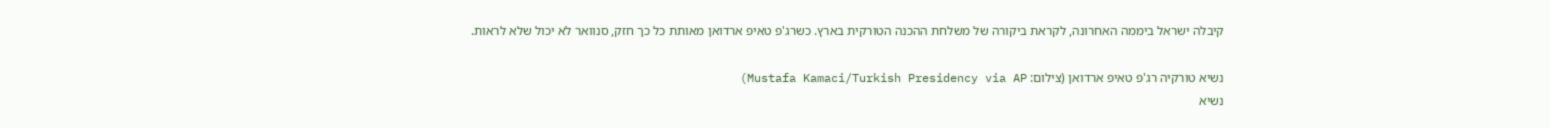קיבלה ישראל ביממה האחרונה, לקראת ביקורה של משלחת ההכנה הטורקית בארץ. כשרג'פ טאיפ ארדואן מאותת כל כך חזק, סנוואר לא יכול שלא לראות.

נשיא טורקיה רג'פ טאיפ ארדואן (צילום: Mustafa Kamaci/Turkish Presidency via AP)
נשיא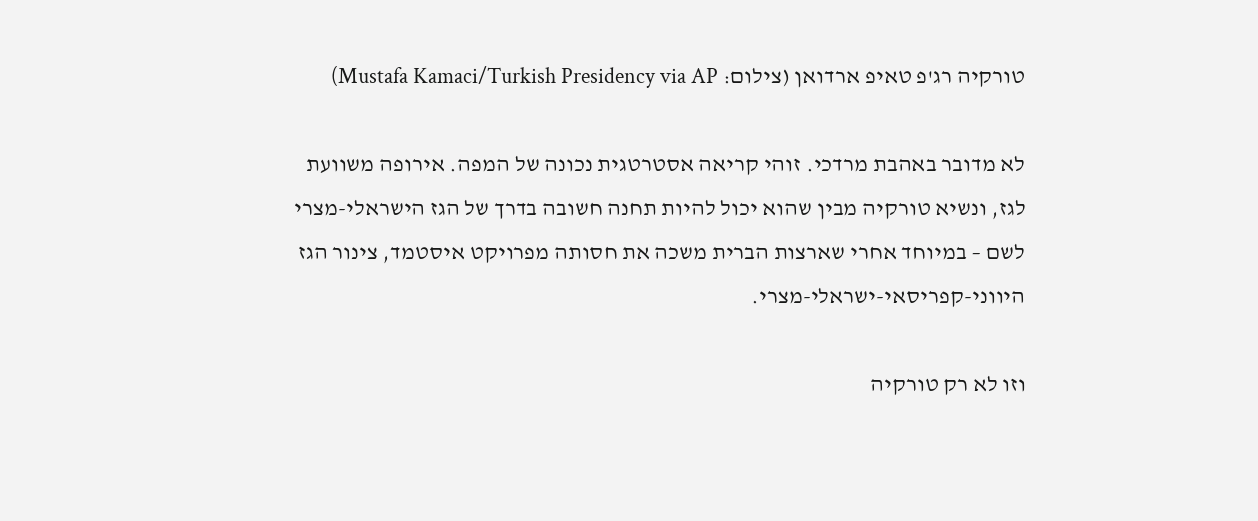טורקיה רג'פ טאיפ ארדואן (צילום: Mustafa Kamaci/Turkish Presidency via AP)

לא מדובר באהבת מרדכי. זוהי קריאה אסטרטגית נכונה של המפה. אירופה משוועת לגז, ונשיא טורקיה מבין שהוא יכול להיות תחנה חשובה בדרך של הגז הישראלי-מצרי לשם – במיוחד אחרי שארצות הברית משכה את חסותה מפרויקט איסטמד, צינור הגז היווני-קפריסאי-ישראלי-מצרי.

וזו לא רק טורקיה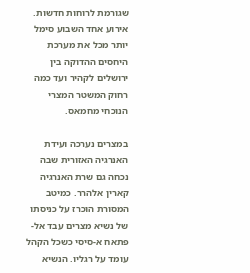שגורמת לרוחות חדשות. אירוע אחד השבוע סימל יותר מכל את מערכת היחסים ההדוקה בין ירושלים לקהיר ועד כמה רחוק המשטר המצרי הנוכחי מחמאס.

במצרים נערכה ועידת האנרגיה האזורית שבה נכחה גם שרת האנרגיה קארין אלהרר. כמיטב המסורת הוכרז על כניסתו של נשיא מצרים עבד אל-פתאח א-סיסי כשכל הקהל עומד על רגליו. הנשיא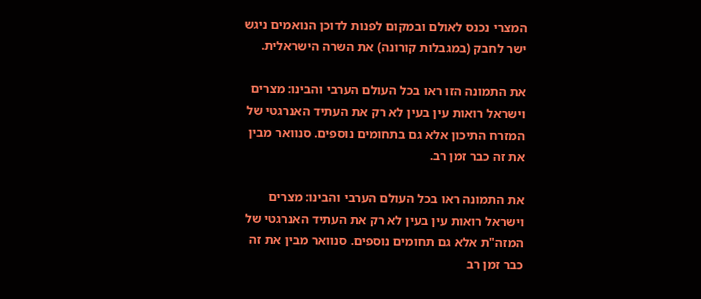המצרי נכנס לאולם ובמקום לפנות לדוכן הנואמים ניגש ישר לחבק (במגבלות קורונה) את השרה הישראלית.

את התמונה הזו ראו בכל העולם הערבי והבינו: מצרים וישראל רואות עין בעין לא רק את העתיד האנרגטי של המזרח התיכון אלא גם בתחומים נוספים. סנוואר מבין את זה כבר זמן רב.

את התמונה ראו בכל העולם הערבי והבינו: מצרים וישראל רואות עין בעין לא רק את העתיד האנרגטי של המזה"ת אלא גם תחומים נוספים. סנוואר מבין את זה כבר זמן רב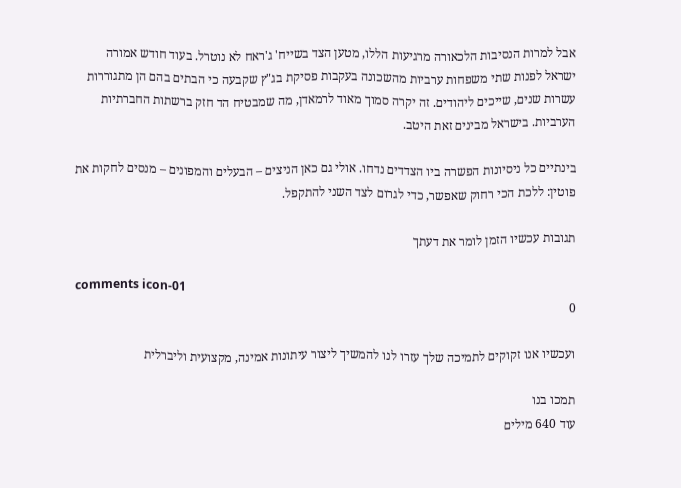אבל למרות הנסיבות הלכאורה מרגיעות הללו, מטען הצד בשייח' ג'ראח לא נוטרל. בעוד חודש אמורה ישראל לפנות שתי משפחות ערביות מהשכונה בעקבות פסיקת בג"ץ שקבעה כי הבתים בהם הן מתגוררות עשרות שנים, שייכים ליהודים. זה יקרה סמוך מאוד לרמאדן, מה שמבטיח הד חזק ברשתות החברתיות הערביות. בישראל מבינים זאת היטב.

בינתיים כל ניסיונות הפשרה ביו הצדדים נדחו. אולי גם כאן הניצים – הבעלים והמפונים – מנסים לחקות את פוטין: ללכת הכי רחוק שאפשר, כדי לגרום לצד השני להתקפל.

תגובות עכשיו הזמן לומר את דעתך

comments icon-01
0

ועכשיו אנו זקוקים לתמיכה שלך עזרו לנו להמשיך ליצור עיתונות אמינה, מקצועית וליברלית

תמכו בנו
עוד 640 מילים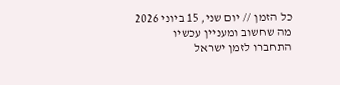כל הזמן // יום שני, 15 ביוני 2026
מה שחשוב ומעניין עכשיו
התחברו לזמן ישראל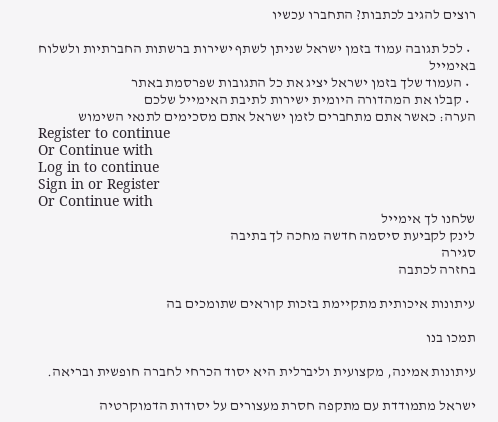רוצים להגיב לכתבות? התחברו עכשיו

  • לכל תגובה עמוד בזמן ישראל שניתן לשתף ישירות ברשתות החברתיות ולשלוח באימייל
  • העמוד שלך בזמן ישראל יציג את כל התגובות שפרסמת באתר
  • קבלו את המהדורה היומית ישירות לתיבת האימייל שלכם
הערה: כאשר אתם מתחברים לזמן ישראל אתם מסכימים לתנאי השימוש
Register to continue
Or Continue with
Log in to continue
Sign in or Register
Or Continue with
שלחנו לך אימייל
לינק לקביעת סיסמה חדשה מחכה לך בתיבה
סגירה
בחזרה לכתבה

עיתונות איכותית מתקיימת בזכות קוראים שתומכים בה

תמכו בנו

עיתונות אמינה, מקצועית וליברלית היא יסוד הכרחי לחברה חופשית ובריאה.

ישראל מתמודדת עם מתקפה חסרת מעצורים על יסודות הדמוקרטיה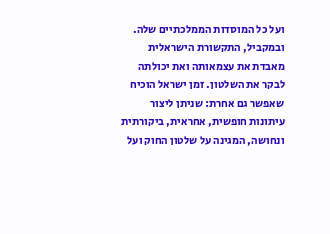ועל כל המוסדות הממלכתיים שלה. ובמקביל, התקשורת הישראלית מאבדת את עצמאותה ואת יכולתה לבקר את השלטון. זמן ישראל הוכיח שאפשר גם אחרת: שניתן ליצור עיתונות חופשית, אחראית, ביקורתית ונחושה, המגינה על שלטון החוק ועל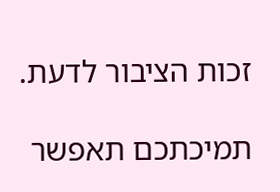זכות הציבור לדעת.

תמיכתכם תאפשר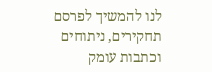לנו להמשיך לפרסם תחקירים, ניתוחים וכתבות עומק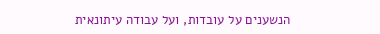הנשענים על עובדות, ועל עבודה עיתונאית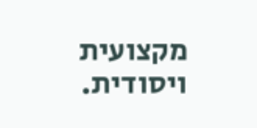מקצועית ויסודית.